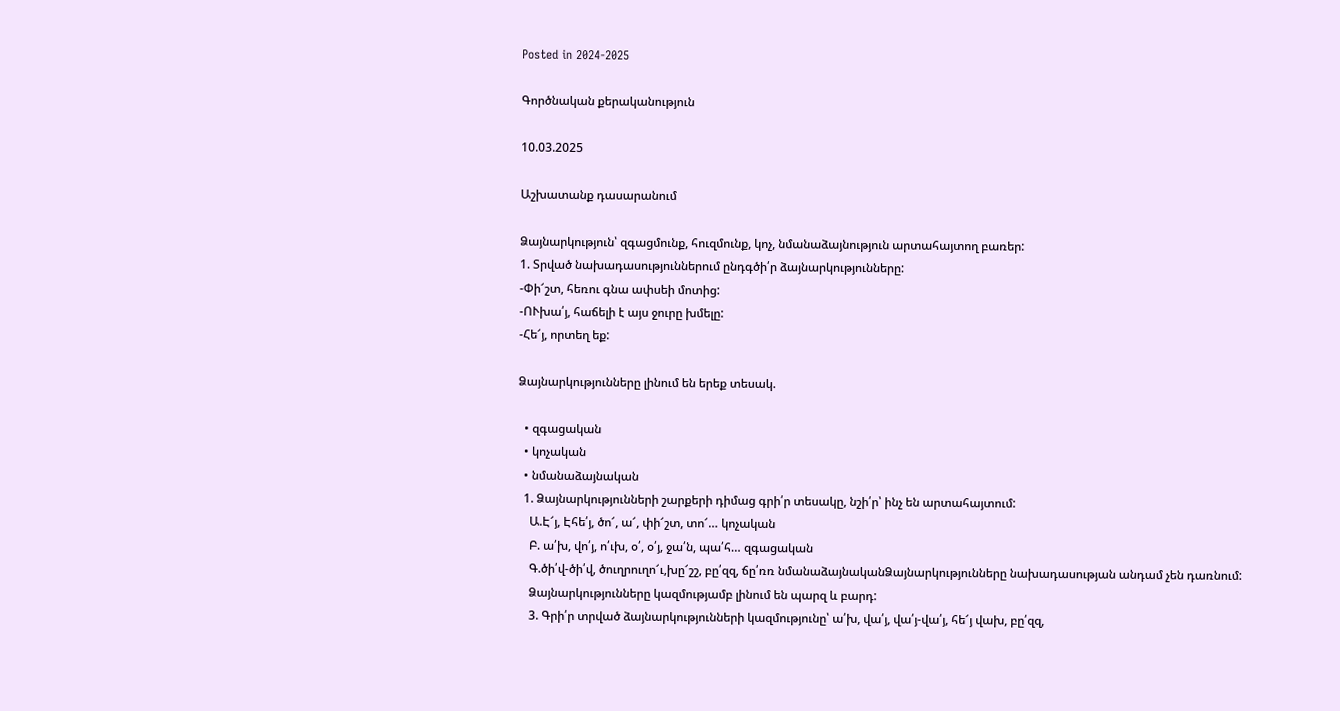Posted in 2024-2025

Գործնական քերականություն

10.03.2025

Աշխատանք դասարանում

Ձայնարկություն՝ զգացմունք, հուզմունք, կոչ, նմանաձայնություն արտահայտող բառեր:
1. Տրված նախադասություններում ընդգծի՛ր ձայնարկությունները:
-Փի՜շտ, հեռու գնա ափսեի մոտից:
-ՈՒխա՛յ, հաճելի է այս ջուրը խմելը:
-Հե՜յ, որտեղ եք:

Ձայնարկությունները լինում են երեք տեսակ.

  • զգացական
  • կոչական
  • նմանաձայնական
  1. Ձայնարկությունների շարքերի դիմաց գրի՛ր տեսակը, նշի՛ր՝ ինչ են արտահայտում:
    Ա.Է՜յ, Էհե՛յ, ծո՜, ա՜, փի՜շտ, տո՜… կոչական
    Բ. ա՛խ, վո՛յ, ո՛ւխ, օ՛, օ՛յ, ջա՛ն, պա՛հ… զգացական
    Գ.ծի՛վ-ծի՛վ, ծուղրուղո՜ւ,խը՜շշ, բը՛զզ, ճը՛ռռ նմանաձայնականՁայնարկությունները նախադասության անդամ չեն դառնում:
    Ձայնարկությունները կազմությամբ լինում են պարզ և բարդ:
    3. Գրի՛ր տրված ձայնարկությունների կազմությունը՝ ա՛խ, վա՛յ, վա՛յ-վա՛յ, հե՜յ վախ, բը՛զզ,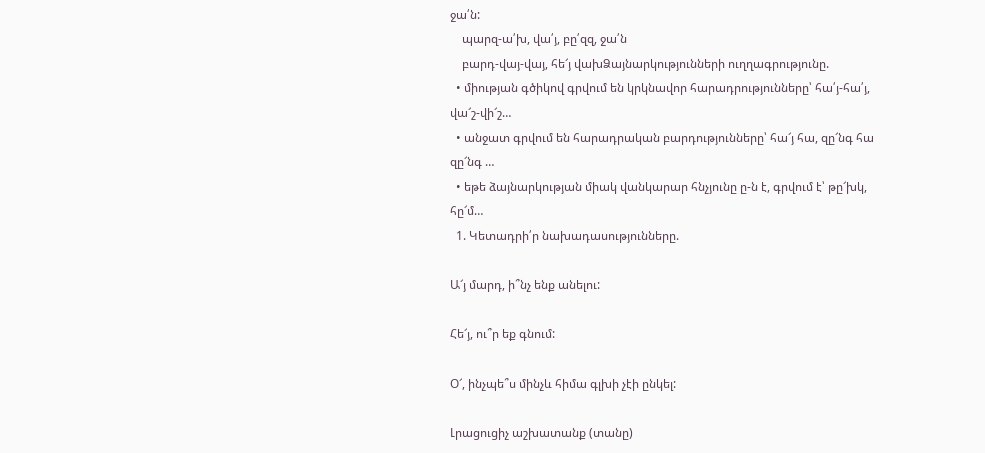ջա՛ն:
    պարզ-ա՛խ, վա՛յ, բը՛զզ, ջա՛ն
    բարդ-վայ-վայ, հե՜յ վախՁայնարկությունների ուղղագրությունը.
  • միության գծիկով գրվում են կրկնավոր հարադրությունները՝ հա՛յ-հա՛յ, վա՜շ-վի՜շ…
  • անջատ գրվում են հարադրական բարդությունները՝ հա՜յ հա, զը՜նգ հա զը՜նգ …
  • եթե ձայնարկության միակ վանկարար հնչյունը ը-ն է, գրվում է՝ թը՜խկ, հը՜մ…
  1. Կետադրի՛ր նախադասությունները.

Ա՜յ մարդ, ի՞նչ ենք անելու:

Հե՜յ, ու՞ր եք գնում:

Օ՜, ինչպե՞ս մինչև հիմա գլխի չէի ընկել:

Լրացուցիչ աշխատանք (տանը)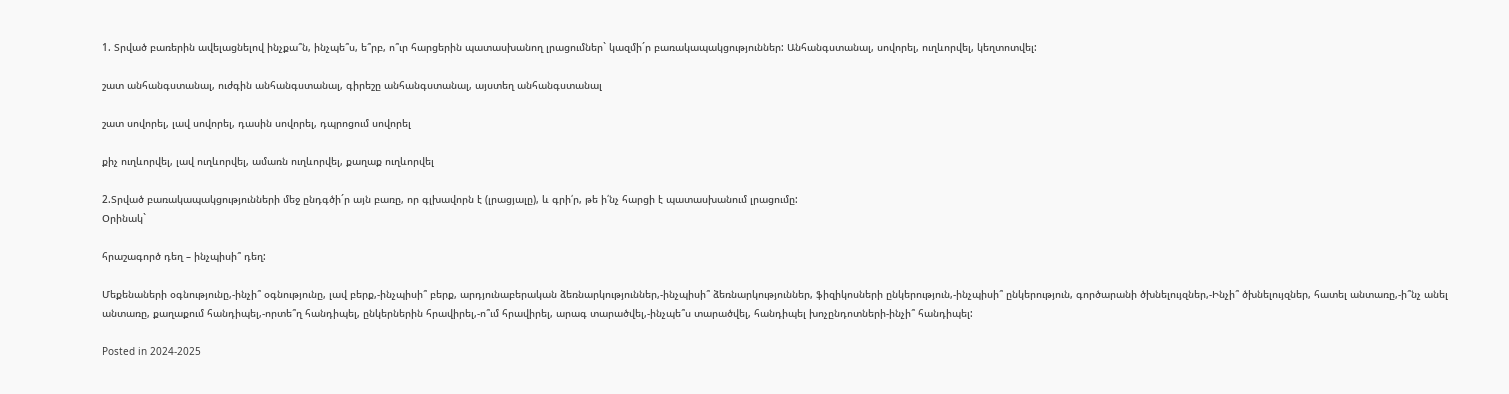1. Տրված բառերին ավելացնելով ինչքա՞ն, ինչպե՞ս, ե՞րբ, ո՞ւր հարցերին պատասխանող լրացումներ` կազմի´ր բառակապակցություններ: Անհանգստանալ, սովորել, ուղևորվել, կեղտոտվել:

շատ անհանգստանալ, ուժգին անհանգստանալ, գիրեշը անհանգստանալ, այստեղ անհանգստանալ

շատ սովորել, լավ սովորել, դասին սովորել, դպրոցում սովորել

քիչ ուղևորվել, լավ ուղևորվել, ամառն ուղևորվել, քաղաք ուղևորվել

2.Տրված բառակապակցությունների մեջ ընդգծի´ր այն բառը, որ գլխավորն է (լրացյալը), և գրի՛ր, թե ի՛նչ հարցի է պատասխանում լրացումը:
Օրինակ`

հրաշագործ դեղ – ինչպիսի՞ դեղ:

Մեքենաների օգնությունը,-ինչի՞ օգնությունը, լավ բերք,-ինչպիսի՞ բերք, արդյունաբերական ձեռնարկություններ,-ինչպիսի՞ ձեռնարկություններ, ֆիզիկոսների ընկերություն,-ինչպիսի՞ ընկերություն, գործարանի ծխնելույզներ,-Ինչի՞ ծխնելույզներ, հատել անտառը,-ի՞նչ անել անտառը, քաղաքում հանդիպել,-որտե՞ղ հանդիպել, ընկերներին հրավիրել,-ո՞ւմ հրավիրել, արագ տարածվել,-ինչպե՞ս տարածվել, հանդիպել խոչընդոտների-ինչի՞ հանդիպել:

Posted in 2024-2025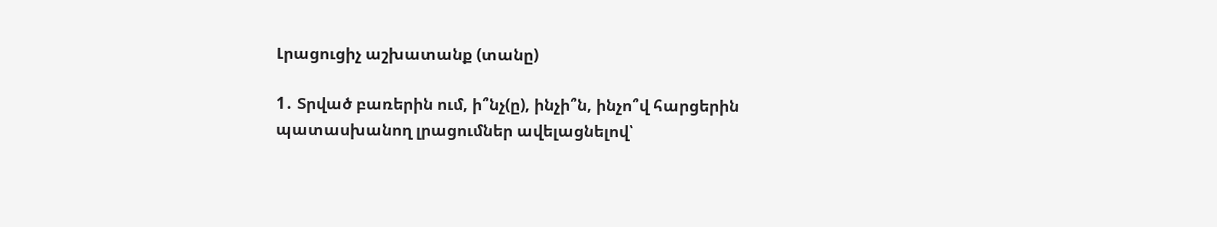Լրացուցիչ աշխատանք (տանը)

1․ Տրված բառերին ում, ի՞նչ(ը), ինչի՞ն, ինչո՞վ հարցերին պատասխանող լրացումներ ավելացնելով՝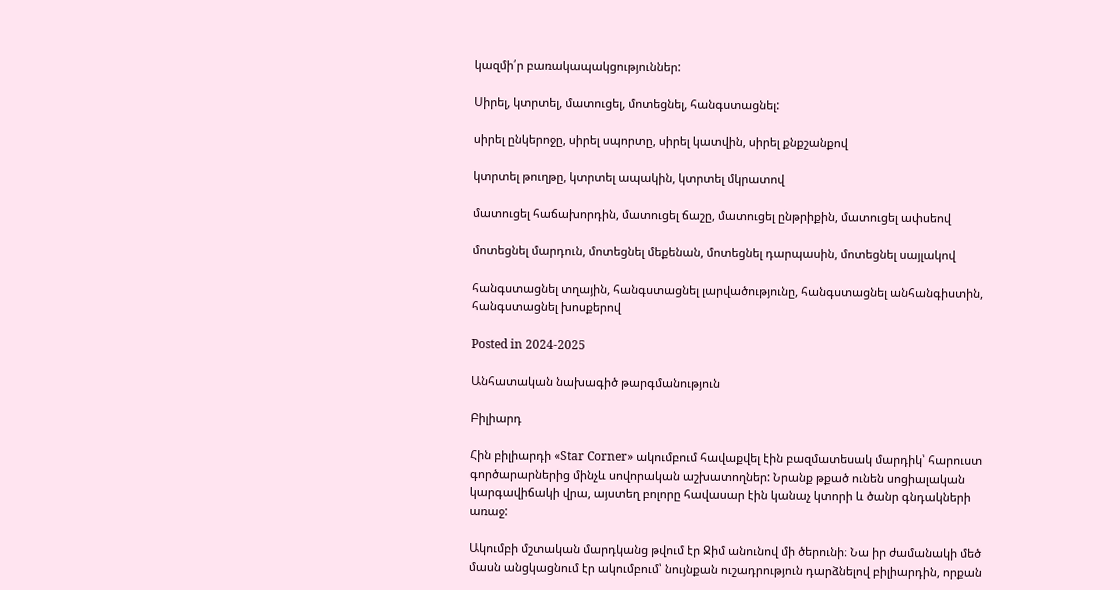կազմի՛ր բառակապակցություններ:

Սիրել, կտրտել, մատուցել, մոտեցնել, հանգստացնել:

սիրել ընկերոջը, սիրել սպորտը, սիրել կատվին, սիրել քնքշանքով

կտրտել թուղթը, կտրտել ապակին, կտրտել մկրատով

մատուցել հաճախորդին, մատուցել ճաշը, մատուցել ընթրիքին, մատուցել ափսեով

մոտեցնել մարդուն, մոտեցնել մեքենան, մոտեցնել դարպասին, մոտեցնել սայլակով

հանգստացնել տղային, հանգստացնել լարվածությունը, հանգստացնել անհանգիստին, հանգստացնել խոսքերով

Posted in 2024-2025

Անհատական նախագիծ թարգմանություն

Բիլիարդ

Հին բիլիարդի «Star Corner» ակումբում հավաքվել էին բազմատեսակ մարդիկ՝ հարուստ գործարարներից մինչև սովորական աշխատողներ: Նրանք թքած ունեն սոցիալական կարգավիճակի վրա, այստեղ բոլորը հավասար էին կանաչ կտորի և ծանր գնդակների առաջ:

Ակումբի մշտական մարդկանց թվում էր Ջիմ անունով մի ծերունի։ Նա իր ժամանակի մեծ մասն անցկացնում էր ակումբում՝ նույնքան ուշադրություն դարձնելով բիլիարդին, որքան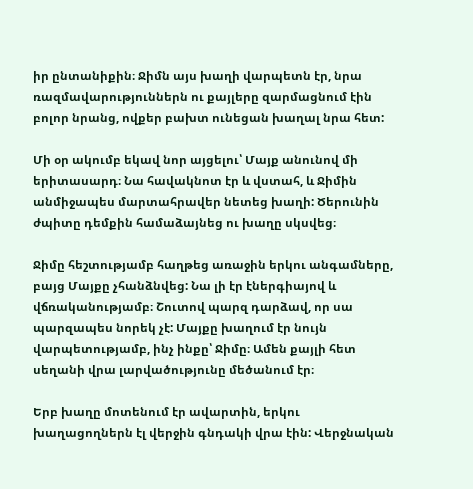իր ընտանիքին։ Ջիմն այս խաղի վարպետն էր, նրա ռազմավարություններն ու քայլերը զարմացնում էին բոլոր նրանց, ովքեր բախտ ունեցան խաղալ նրա հետ:

Մի օր ակումբ եկավ նոր այցելու՝ Մայք անունով մի երիտասարդ։ Նա հավակնոտ էր և վստահ, և Ջիմին անմիջապես մարտահրավեր նետեց խաղի: Ծերունին ժպիտը դեմքին համաձայնեց ու խաղը սկսվեց։

Ջիմը հեշտությամբ հաղթեց առաջին երկու անգամները, բայց Մայքը չհանձնվեց: Նա լի էր էներգիայով և վճռականությամբ։ Շուտով պարզ դարձավ, որ սա պարզապես նորեկ չէ: Մայքը խաղում էր նույն վարպետությամբ, ինչ ինքը՝ Ջիմը։ Ամեն քայլի հետ սեղանի վրա լարվածությունը մեծանում էր։

Երբ խաղը մոտենում էր ավարտին, երկու խաղացողներն էլ վերջին գնդակի վրա էին: Վերջնական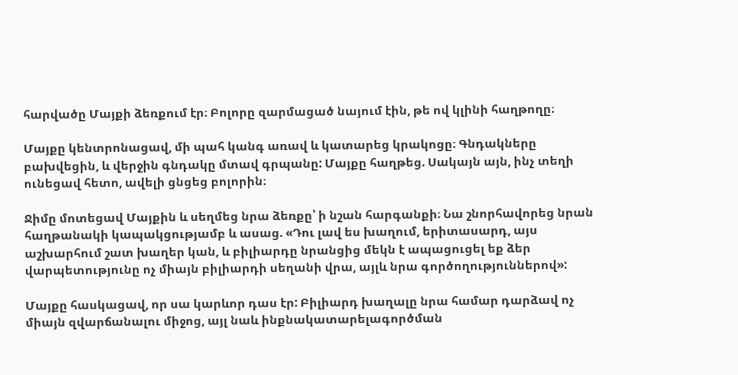հարվածը Մայքի ձեռքում էր։ Բոլորը զարմացած նայում էին, թե ով կլինի հաղթողը։

Մայքը կենտրոնացավ, մի պահ կանգ առավ և կատարեց կրակոցը։ Գնդակները բախվեցին, և վերջին գնդակը մտավ գրպանը: Մայքը հաղթեց. Սակայն այն, ինչ տեղի ունեցավ հետո, ավելի ցնցեց բոլորին։

Ջիմը մոտեցավ Մայքին և սեղմեց նրա ձեռքը՝ ի նշան հարգանքի։ Նա շնորհավորեց նրան հաղթանակի կապակցությամբ և ասաց. «Դու լավ ես խաղում, երիտասարդ, այս աշխարհում շատ խաղեր կան, և բիլիարդը նրանցից մեկն է ապացուցել եք ձեր վարպետությունը ոչ միայն բիլիարդի սեղանի վրա, այլև նրա գործողություններով»:

Մայքը հասկացավ, որ սա կարևոր դաս էր: Բիլիարդ խաղալը նրա համար դարձավ ոչ միայն զվարճանալու միջոց, այլ նաև ինքնակատարելագործման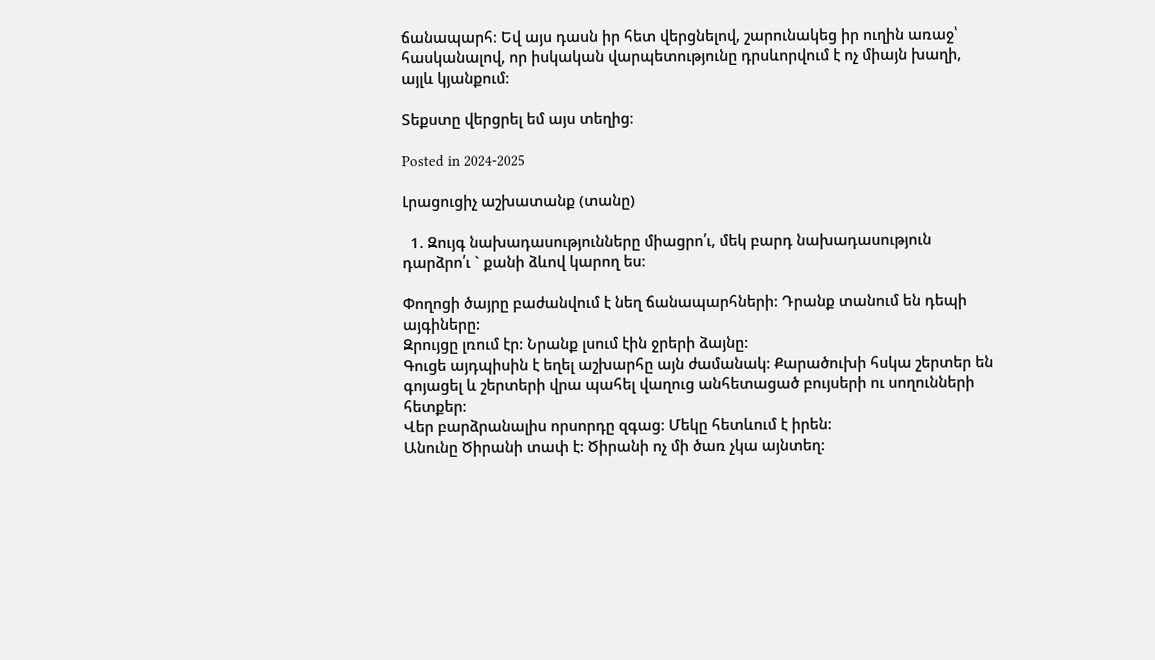ճանապարհ։ Եվ այս դասն իր հետ վերցնելով, շարունակեց իր ուղին առաջ՝ հասկանալով, որ իսկական վարպետությունը դրսևորվում է ոչ միայն խաղի, այլև կյանքում։

Տեքստը վերցրել եմ այս տեղից։

Posted in 2024-2025

Լրացուցիչ աշխատանք (տանը)

  1. Զույգ նախադասությունները միացրո՛ւ, մեկ բարդ նախադասություն դարձրո՛ւ ` քանի ձևով կարող ես:

Փողոցի ծայրը բաժանվում է նեղ ճանապարհների: Դրանք տանում են դեպի այգիները:
Զրույցը լռում էր: Նրանք լսում էին ջրերի ձայնը:
Գուցե այդպիսին է եղել աշխարհը այն ժամանակ: Քարածուխի հսկա շերտեր են գոյացել և շերտերի վրա պահել վաղուց անհետացած բույսերի ու սողունների հետքեր:
Վեր բարձրանալիս որսորդը զգաց: Մեկը հետևում է իրեն:
Անունը Ծիրանի տափ է: Ծիրանի ոչ մի ծառ չկա այնտեղ: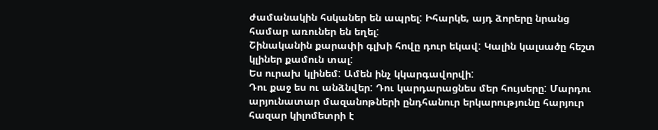ժամանակին հսկաներ են ապրել: Իհարկե, այդ ձորերը նրանց համար առուներ են եղել:
Շինականին քարափի գլխի հովը դուր եկավ: Կալին կալսածը հեշտ կլիներ քամուն տալ:
Ես ուրախ կլինեմ: Ամեն ինչ կկարգավորվի:
Դու քաջ ես ու անձնվեր: Դու կարդարացնես մեր հույսերը: Մարդու արյունատար մազանոթների ընդհանուր երկարությունը հարյուր հազար կիլոմետրի է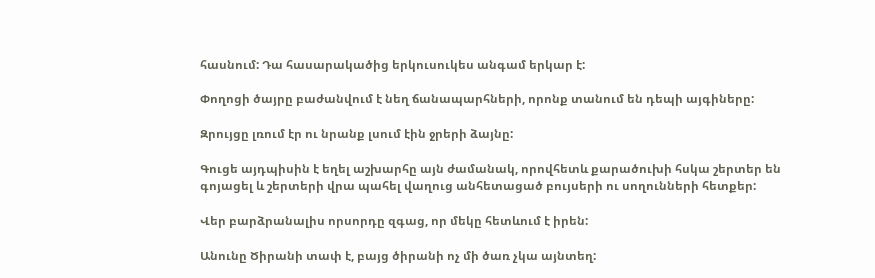հասնում: Դա հասարակածից երկուսուկես անգամ երկար է:

Փողոցի ծայրը բաժանվում է նեղ ճանապարհների, որոնք տանում են դեպի այգիները:

Զրույցը լռում էր ու նրանք լսում էին ջրերի ձայնը:

Գուցե այդպիսին է եղել աշխարհը այն ժամանակ, որովհետև քարածուխի հսկա շերտեր են գոյացել և շերտերի վրա պահել վաղուց անհետացած բույսերի ու սողունների հետքեր:

Վեր բարձրանալիս որսորդը զգաց, որ մեկը հետևում է իրեն:

Անունը Ծիրանի տափ է, բայց ծիրանի ոչ մի ծառ չկա այնտեղ: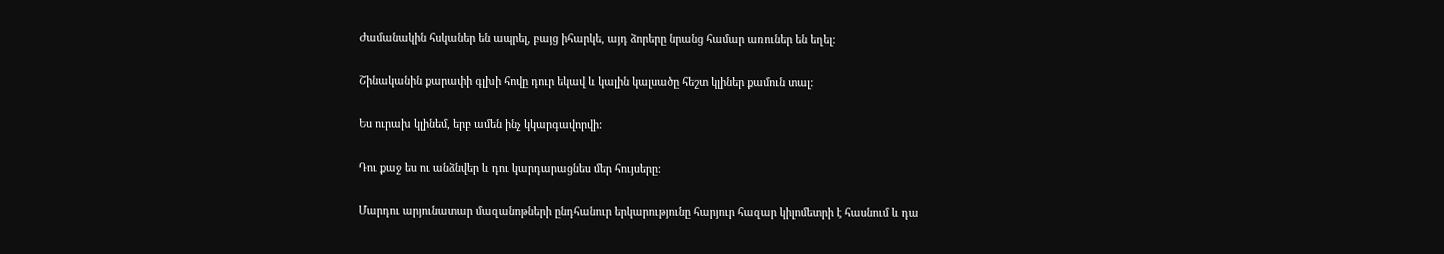Ժամանակին հսկաներ են ապրել, բայց իհարկե, այդ ձորերը նրանց համար առուներ են եղել:

Շինականին քարափի գլխի հովը դուր եկավ և կալին կալսածը հեշտ կլիներ քամուն տալ:

Ես ուրախ կլինեմ, երբ ամեն ինչ կկարգավորվի:

Դու քաջ ես ու անձնվեր և դու կարդարացնես մեր հույսերը:

Մարդու արյունատար մազանոթների ընդհանուր երկարությունը հարյուր հազար կիլոմետրի է հասնում և դա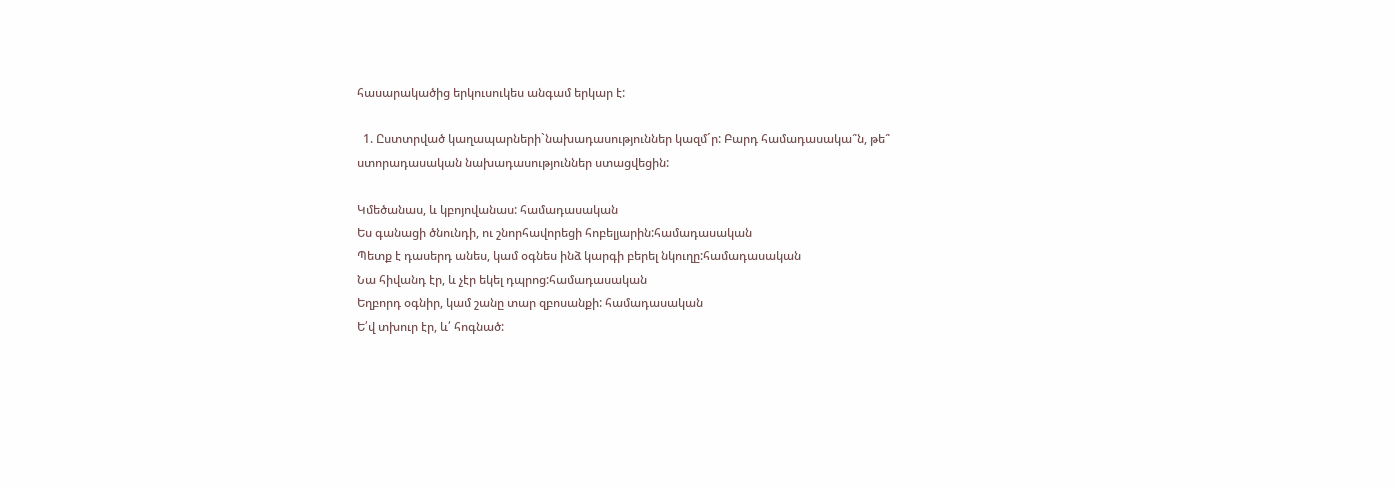հասարակածից երկուսուկես անգամ երկար է:

  1. Ըստտրված կաղապարների`նախադասություններ կազմ´ր: Բարդ համադասակա՞ն, թե՞ ստորադասական նախադասություններ ստացվեցին:

Կմեծանաս, և կբոյովանաս: համադասական
Ես գանացի ծնունդի, ու շնորհավորեցի հոբելյարին:համադասական
Պետք է դասերդ անես, կամ օգնես ինձ կարգի բերել նկուղը:համադասական
Նա հիվանդ էր, և չէր եկել դպրոց:համադասական
Եղբորդ օգնիր, կամ շանը տար զբոսանքի: համադասական
Ե՛վ տխուր էր, և՛ հոգնած: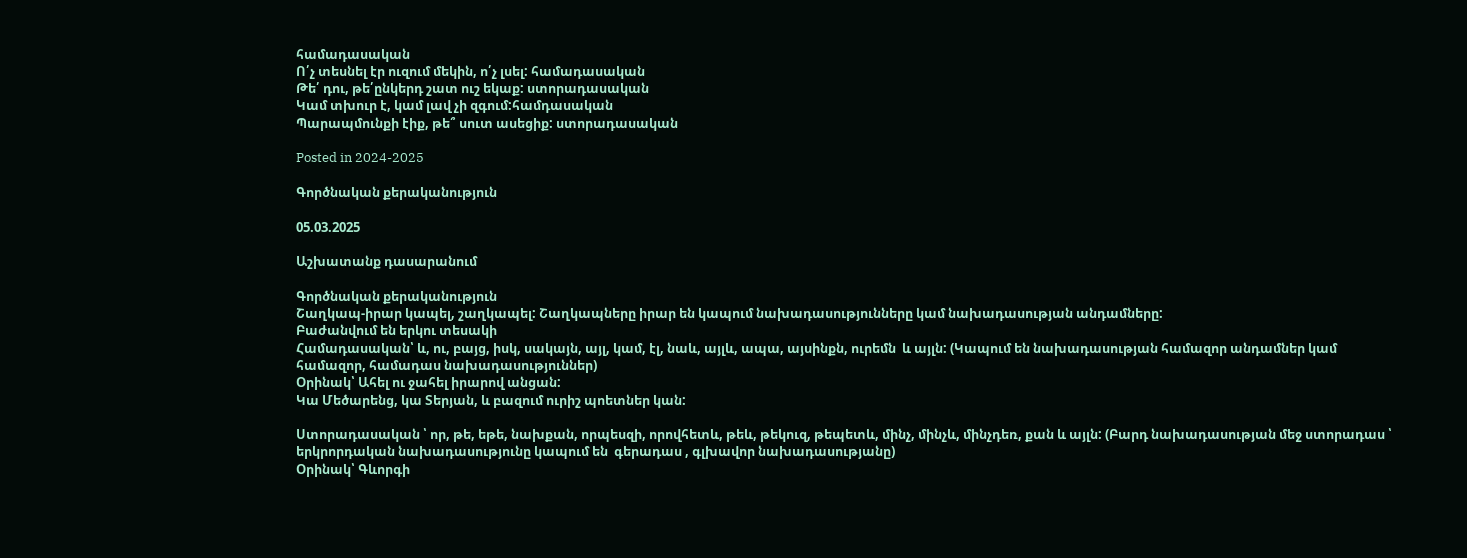համադասական
Ո՛չ տեսնել էր ուզում մեկին, ո՛չ լսել: համադասական
Թե՛ դու, թե՛ընկերդ շատ ուշ եկաք: ստորադասական
Կամ տխուր է, կամ լավ չի զգում:համդասական
Պարապմունքի էիք, թե՞ սուտ ասեցիք: ստորադասական

Posted in 2024-2025

Գործնական քերականություն

05.03.2025

Աշխատանք դասարանում

Գործնական քերականություն
Շաղկապ-իրար կապել, շաղկապել: Շաղկապները իրար են կապում նախադասությունները կամ նախադասության անդամները:
Բաժանվում են երկու տեսակի
Համադասական՝ և, ու, բայց, իսկ, սակայն, այլ, կամ, էլ, նաև, այլև, ապա, այսինքն, ուրեմն  և այլն: (Կապում են նախադասության համազոր անդամներ կամ համազոր, համադաս նախադասություններ)
Օրինակ՝ Ահել ու ջահել իրարով անցան:
Կա Մեծարենց, կա Տերյան, և բազում ուրիշ պոետներ կան:

Ստորադասական ՝ որ, թե, եթե, նախքան, որպեսզի, որովհետև, թեև, թեկուզ, թեպետև, մինչ, մինչև, մինչդեռ, քան և այլն: (Բարդ նախադասության մեջ ստորադաս ՝ երկրորդական նախադասությունը կապում են  գերադաս , գլխավոր նախադասությանը)
Օրինակ՝ Գևորգի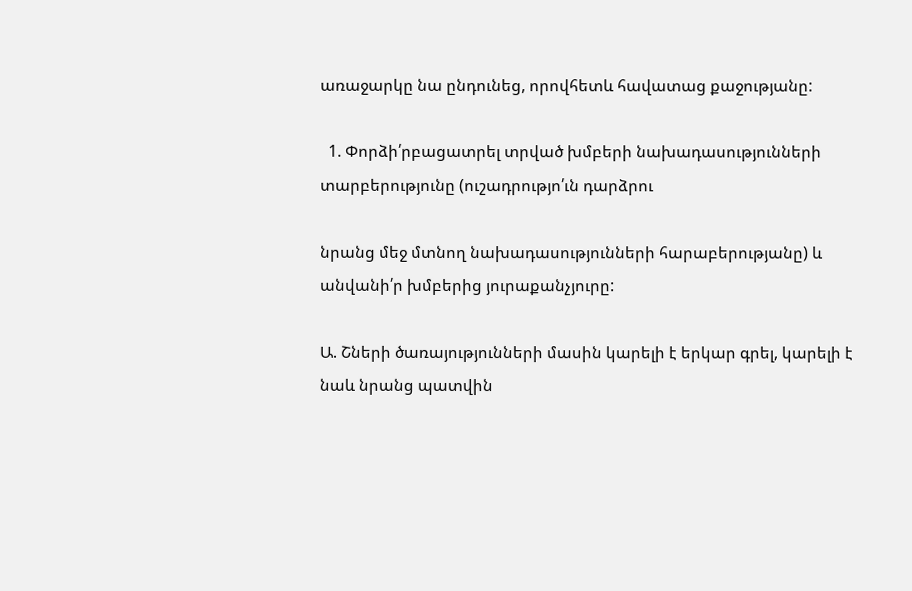առաջարկը նա ընդունեց, որովհետև հավատաց քաջությանը:

  1. Փորձի՛րբացատրել տրված խմբերի նախադասությունների տարբերությունը (ուշադրությո՛ւն դարձրու

նրանց մեջ մտնող նախադասությունների հարաբերությանը) և անվանի՛ր խմբերից յուրաքանչյուրը:

Ա. Շների ծառայությունների մասին կարելի է երկար գրել, կարելի է նաև նրանց պատվին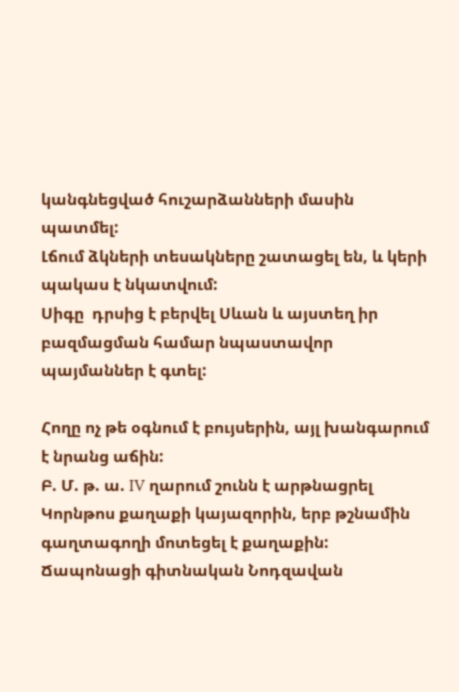կանգնեցված հուշարձանների մասին պատմել:
Լճում ձկների տեսակները շատացել են, և կերի պակաս է նկատվում:
Սիգը  դրսից է բերվել Սևան և այստեղ իր բազմացման համար նպաստավոր պայմաններ է գտել:

Հողը ոչ թե օգնում է բույսերին, այլ խանգարում է նրանց աճին:
Բ. Մ. թ. ա. IV ղարում շունն է արթնացրել Կորնթոս քաղաքի կայազորին, երբ թշնամին գաղտագողի մոտեցել է քաղաքին:
Ճապոնացի գիտնական Նոդզավան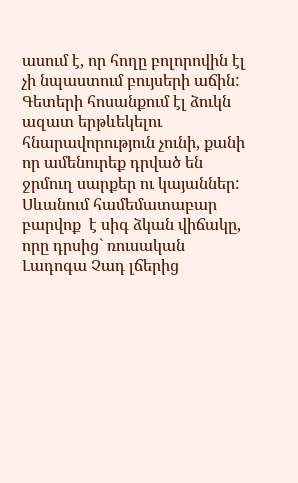ասում է, որ հողը բոլորովին էլ չի նպաստում բույսերի աճին:
Գետերի հոսանքում էլ ձուկն ազատ երթևեկելու հնարավորություն չունի, քանի որ ամենուրեք դրված են ջրմուղ սարքեր ու կայաններ:
Սևանում համեմատաբար բարվոք  է սիգ ձկան վիճակը, որը դրսից` ռուսական Լադոգա Չադ լճերից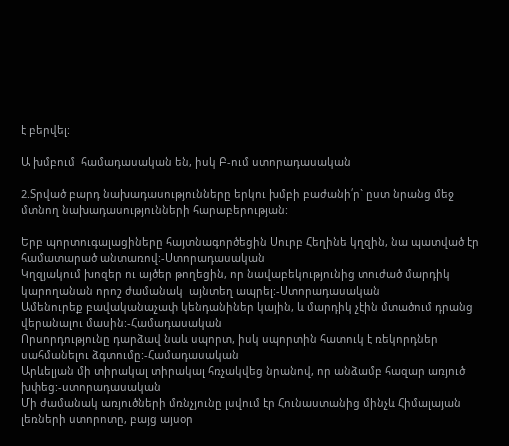է բերվել:

Ա խմբում  համադասական են, իսկ Բ-ում ստորադասական

2.Տրված բարդ նախադասությունները երկու խմբի բաժանի՛ր` ըստ նրանց մեջ մտնող նախադասությունների հարաբերության:

Երբ պորտուգալացիները հայտնագործեցին Սուրբ Հեղինե կղզին, նա պատված էր համատարած անտառով:-Ստորադասական
Կղզյակում խոզեր ու այծեր թողեցին, որ նավաբեկությունից տուժած մարդիկ կարողանան որոշ ժամանակ  այնտեղ ապրել:-Ստորադասական
Ամենուրեք բավականաչափ կենդանիներ կային, և մարդիկ չէին մտածում դրանց վերանալու մասին:-Համադասական
Որսորդությունը դարձավ նաև սպորտ, իսկ սպորտին հատուկ է ռեկորդներ սահմանելու ձգտումը:-Համադասական
Արևելյան մի տիրակալ տիրակալ հռչակվեց նրանով, որ անձամբ հազար առյուծ խփեց:-ստորադասական
Մի ժամանակ առյուծների մռնչյունը լսվում էր Հունաստանից մինչև Հիմալայան լեռների ստորոտը, բայց այսօր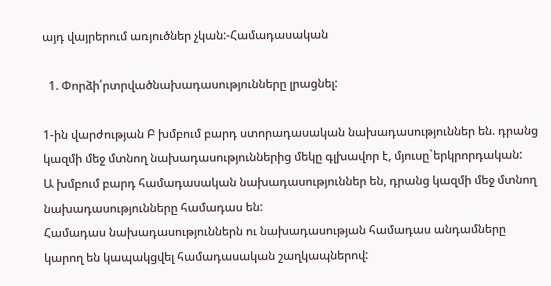այդ վայրերում առյուծներ չկան:-Համադասական

  1. Փորձի՛րտրվածնախադասությունները լրացնել:

1-ին վարժության Բ խմբում բարդ ստորադասական նախադասություններ են. դրանց կազմի մեջ մտնող նախադասություններից մեկը գլխավոր է, մյուսը`երկրորդական:
Ա խմբում բարդ համադասական նախադասություններ են, դրանց կազմի մեջ մտնող նախադասությունները համադաս են:
Համադաս նախադասություններն ու նախադասության համադաս անդամները կարող են կապակցվել համադասական շաղկապներով: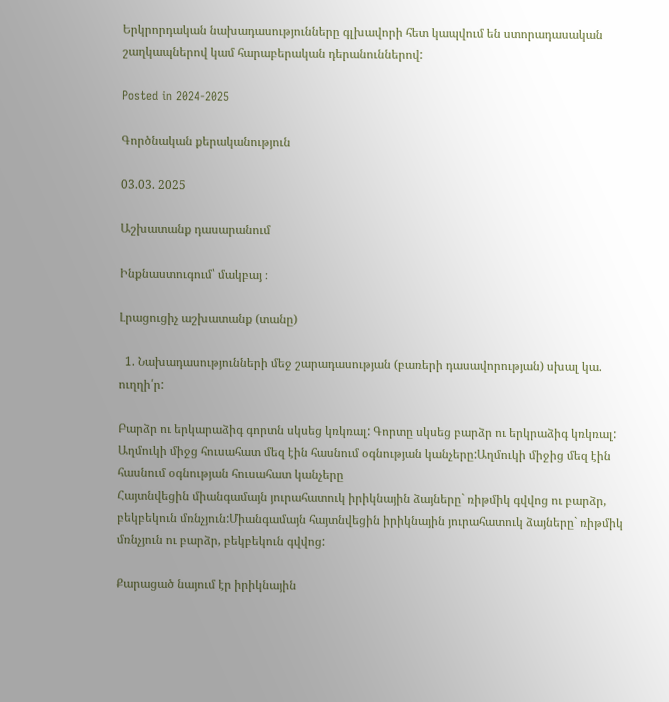Երկրորդական նախադասությունները գլխավորի հետ կապվում են ստորադասական շաղկապներով կամ հարաբերական դերանուններով:

Posted in 2024-2025

Գործնական քերականություն

03.03. 2025

Աշխատանք դասարանում

Ինքնաստուգում՝ մակբայ ։

Լրացուցիչ աշխատանք (տանը)

  1. Նախադասությունների մեջ շարադասության (բառերի դասավորության) սխալ կա. ուղղի՛ր:

Բարձր ու երկարաձիգ գորտն սկսեց կռկռալ: Գորտը սկսեց բարձր ու երկրաձիգ կռկռալ:
Աղմուկի միջց հուսահատ մեզ էին հասնում օգնության կանչերը:Աղմուկի միջից մեզ էին հասնում օգնության հուսահատ կանչերը
Հայտնվեցին միանգամայն յուրահատուկ իրիկնային ձայները` ռիթմիկ գվվոց ու բարձր, բեկբեկուն մռնչյուն:Միանգամայն հայտնվեցին իրիկնային յուրահատուկ ձայները` ռիթմիկ մռնչյուն ու բարձր, բեկբեկուն գվվոց:

Քարացած նայում էր իրիկնային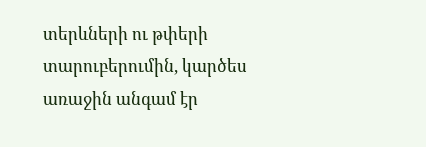տերևների ու թփերի տարուբերումին, կարծես առաջին անգամ էր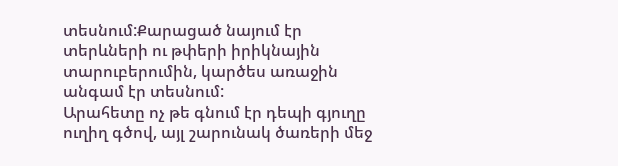տեսնում:Քարացած նայում էր տերևների ու թփերի իրիկնային տարուբերումին, կարծես առաջին անգամ էր տեսնում:
Արահետը ոչ թե գնում էր դեպի գյուղը ուղիղ գծով, այլ շարունակ ծառերի մեջ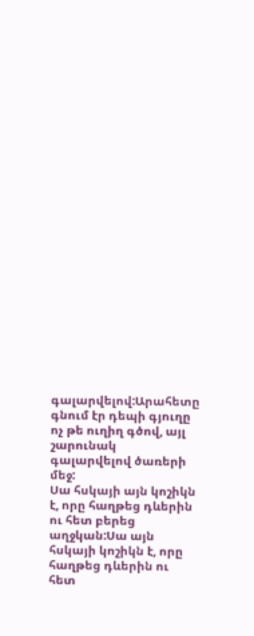գալարվելով:Արահետը գնում էր դեպի գյուղը ոչ թե ուղիղ գծով, այլ շարունակ գալարվելով ծառերի մեջ:
Սա հսկայի այն կոշիկն է, որը հաղթեց դևերին ու հետ բերեց աղջկան:Սա այն հսկայի կոշիկն է, որը հաղթեց դևերին ու հետ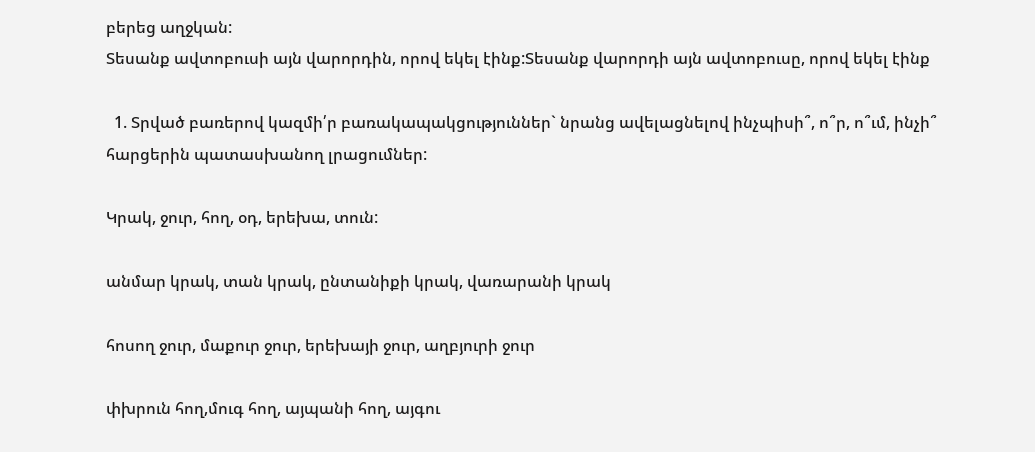բերեց աղջկան:
Տեսանք ավտոբուսի այն վարորդին, որով եկել էինք:Տեսանք վարորդի այն ավտոբուսը, որով եկել էինք

  1. Տրված բառերով կազմի՛ր բառակապակցություններ` նրանց ավելացնելով ինչպիսի՞, ո՞ր, ո՞ւմ, ինչի՞ հարցերին պատասխանող լրացումներ:

Կրակ, ջուր, հող, օդ, երեխա, տուն:

անմար կրակ, տան կրակ, ընտանիքի կրակ, վառարանի կրակ

հոսող ջուր, մաքուր ջուր, երեխայի ջուր, աղբյուրի ջուր

փխրուն հող,մուգ հող, այպանի հող, այգու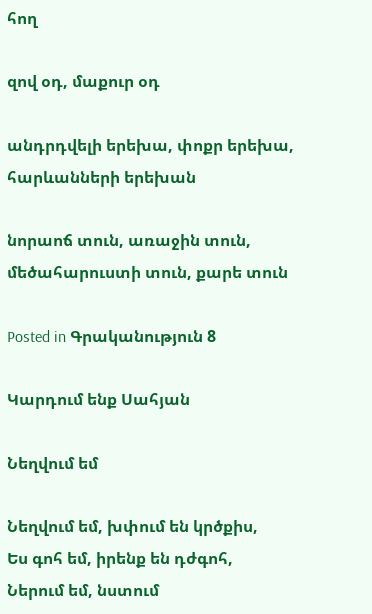հող

զով օդ, մաքուր օդ

անդրդվելի երեխա, փոքր երեխա, հարևանների երեխան

նորաոճ տուն, առաջին տուն, մեծահարուստի տուն, քարե տուն

Posted in Գրականություն 8

Կարդում ենք Սահյան

Նեղվում եմ

Նեղվում եմ, խփում են կրծքիս,
Ես գոհ եմ, իրենք են դժգոհ,
Ներում եմ, նստում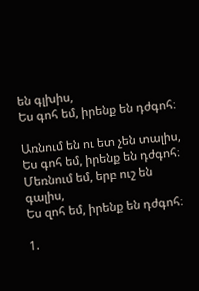են գլխիս,
Ես գոհ եմ, իրենք են դժգոհ։

Առնում են ու ետ չեն տալիս,
Ես գոհ եմ, իրենք են դժգոհ։
Մեռնում եմ, երբ ուշ են գալիս,
Ես զոհ եմ, իրենք են դժգոհ։

1.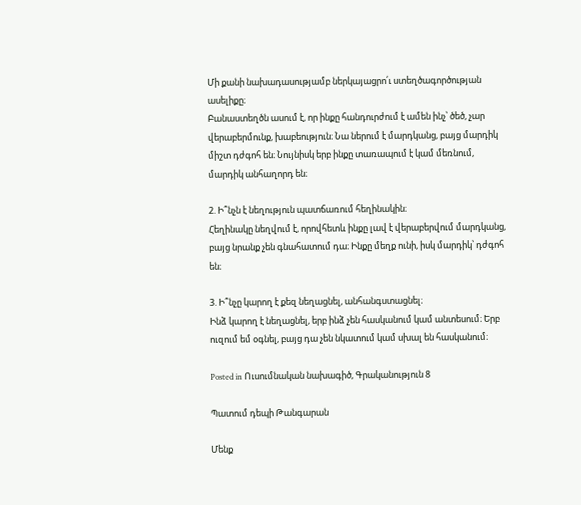Մի քանի նախադասությամբ ներկայացրո՛ւ ստեղծագործության ասելիքը։
Բանաստեղծն ասում է, որ ինքը հանդուրժում է ամեն ինչ՝ ծեծ, չար վերաբերմունք, խաբեություն։ Նա ներում է մարդկանց, բայց մարդիկ միշտ դժգոհ են։ Նույնիսկ երբ ինքը տառապում է կամ մեռնում, մարդիկ անհաղորդ են։

2. Ի՞նչն է նեղություն պատճառում հեղինակին։
Հեղինակը նեղվում է, որովհետև ինքը լավ է վերաբերվում մարդկանց, բայց նրանք չեն գնահատում դա։ Ինքը մեղք ունի, իսկ մարդիկ՝ դժգոհ են։

3. Ի՞նչը կարող է քեզ նեղացնել, անհանգստացնել։
Ինձ կարող է նեղացնել, երբ ինձ չեն հասկանում կամ անտեսում։ Երբ ուզում եմ օգնել, բայց դա չեն նկատում կամ սխալ են հասկանում։

Posted in Ուսումնական նախագիծ, Գրականություն 8

Պատում դեպի Թանգարան

Մենք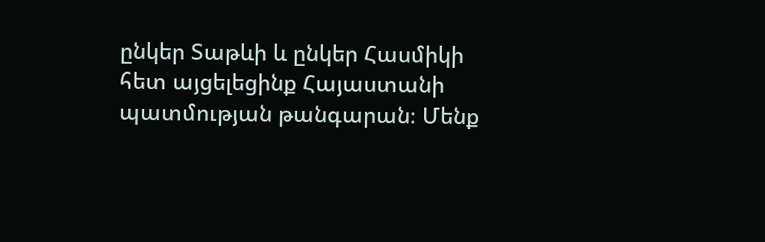ընկեր Տաթևի և ընկեր Հասմիկի հետ այցելեցինք Հայաստանի պատմության թանգարան։ Մենք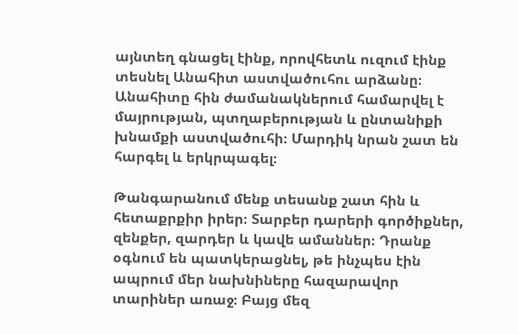այնտեղ գնացել էինք, որովհետև ուզում էինք տեսնել Անահիտ աստվածուհու արձանը։ Անահիտը հին ժամանակներում համարվել է մայրության, պտղաբերության և ընտանիքի խնամքի աստվածուհի։ Մարդիկ նրան շատ են հարգել և երկրպագել։

Թանգարանում մենք տեսանք շատ հին և հետաքրքիր իրեր։ Տարբեր դարերի գործիքներ, զենքեր, զարդեր և կավե ամաններ։ Դրանք օգնում են պատկերացնել, թե ինչպես էին ապրում մեր նախնիները հազարավոր տարիներ առաջ։ Բայց մեզ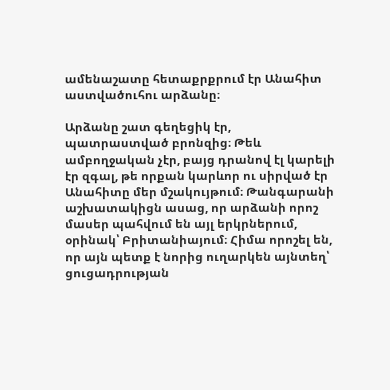ամենաշատը հետաքրքրում էր Անահիտ աստվածուհու արձանը։

Արձանը շատ գեղեցիկ էր, պատրաստված բրոնզից։ Թեև ամբողջական չէր, բայց դրանով էլ կարելի էր զգալ, թե որքան կարևոր ու սիրված էր Անահիտը մեր մշակույթում։ Թանգարանի աշխատակիցն ասաց, որ արձանի որոշ մասեր պահվում են այլ երկրներում, օրինակ՝ Բրիտանիայում։ Հիմա որոշել են, որ այն պետք է նորից ուղարկեն այնտեղ՝ ցուցադրության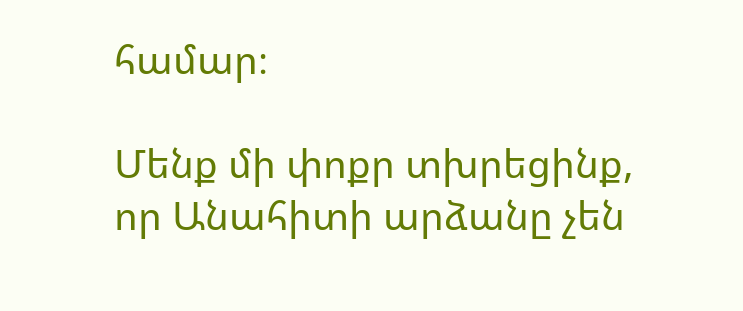համար։

Մենք մի փոքր տխրեցինք, որ Անահիտի արձանը չեն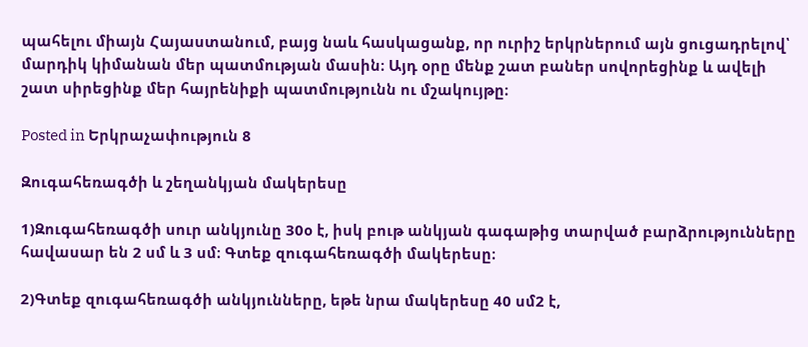պահելու միայն Հայաստանում, բայց նաև հասկացանք, որ ուրիշ երկրներում այն ցուցադրելով՝ մարդիկ կիմանան մեր պատմության մասին։ Այդ օրը մենք շատ բաներ սովորեցինք և ավելի շատ սիրեցինք մեր հայրենիքի պատմությունն ու մշակույթը։

Posted in Երկրաչափություն 8

Զուգահեռագծի և շեղանկյան մակերեսը

1)Զուգահեռագծի սուր անկյունը 30օ է, իսկ բութ անկյան գագաթից տարված բարձրությունները հավասար են 2 սմ և 3 սմ։ Գտեք զուգահեռագծի մակերեսը։

2)Գտեք զուգահեռագծի անկյունները, եթե նրա մակերեսը 40 սմ2 է,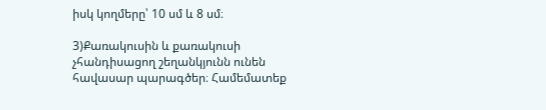իսկ կողմերը՝ 10 սմ և 8 սմ։

3)Քառակուսին և քառակուսի չհանդիսացող շեղանկյունն ունեն հավասար պարագծեր։ Համեմատեք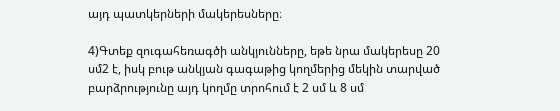այդ պատկերների մակերեսները։

4)Գտեք զուգահեռագծի անկյունները, եթե նրա մակերեսը 20 սմ2 է, իսկ բութ անկյան գագաթից կողմերից մեկին տարված բարձրությունը այդ կողմը տրոհում է 2 սմ և 8 սմ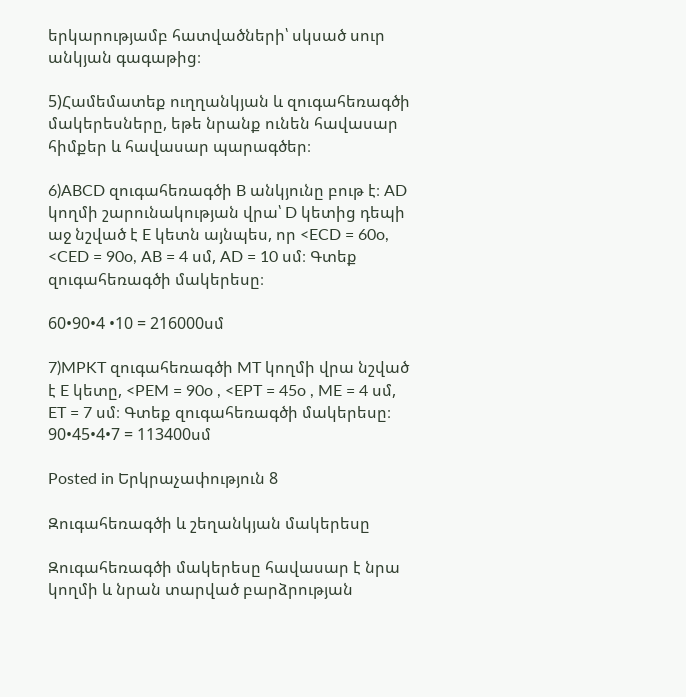երկարությամբ հատվածների՝ սկսած սուր անկյան գագաթից։

5)Համեմատեք ուղղանկյան և զուգահեռագծի մակերեսները, եթե նրանք ունեն հավասար հիմքեր և հավասար պարագծեր։

6)ABCD զուգահեռագծի B անկյունը բութ է։ AD կողմի շարունակության վրա՝ D կետից դեպի աջ նշված է E կետն այնպես, որ <ECD = 60o, <CED = 90o, AB = 4 սմ, AD = 10 սմ։ Գտեք զուգահեռագծի մակերեսը։

60•90•4 •10 = 216000սմ

7)MPKT զուգահեռագծի MT կողմի վրա նշված է E կետը, <PEM = 90o , <EPT = 45o , ME = 4 սմ, ET = 7 սմ։ Գտեք զուգահեռագծի մակերեսը։
90•45•4•7 = 113400սմ

Posted in Երկրաչափություն 8

Զուգահեռագծի և շեղանկյան մակերեսը

Զուգահեռագծի մակերեսը հավասար է նրա կողմի և նրան տարված բարձրության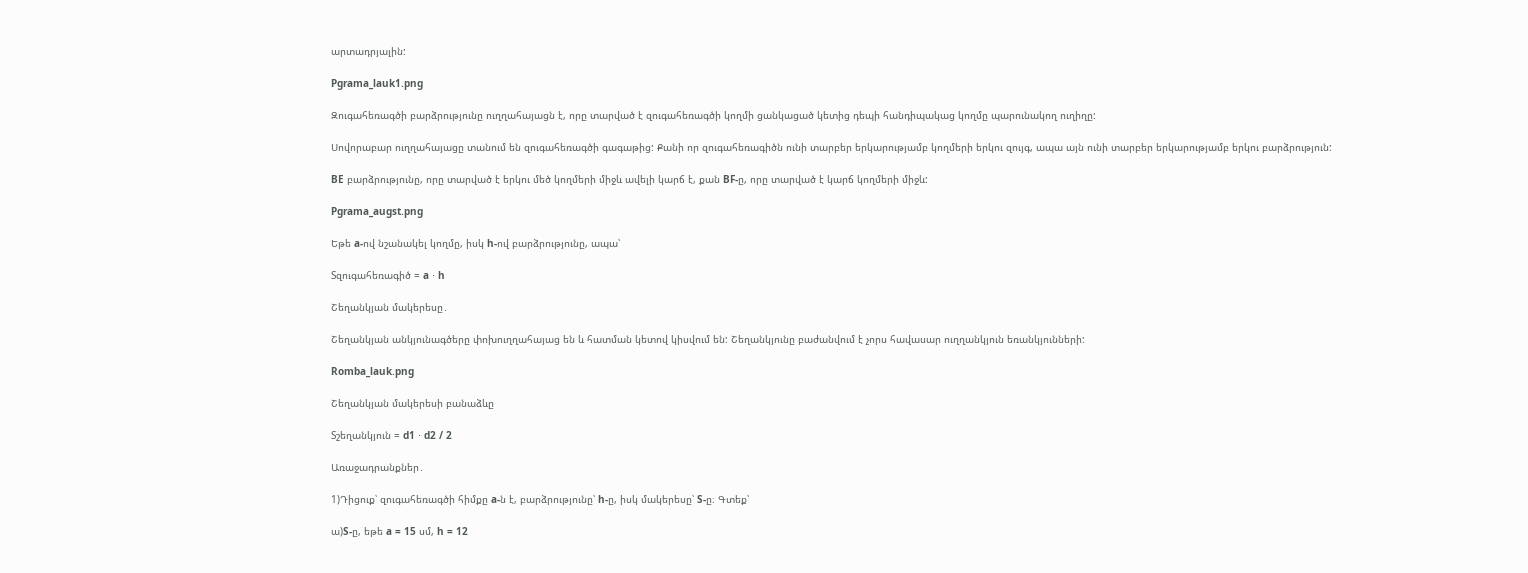արտադրյալին:

Pgrama_lauk1.png

Զուգահեռագծի բարձրությունը ուղղահայացն է, որը տարված է զուգահեռագծի կողմի ցանկացած կետից դեպի հանդիպակաց կողմը պարունակող ուղիղը:

Սովորաբար ուղղահայացը տանում են զուգահեռագծի գագաթից: Քանի որ զուգահեռագիծն ունի տարբեր երկարությամբ կողմերի երկու զույգ, ապա այն ունի տարբեր երկարությամբ երկու բարձրություն:

BE բարձրությունը, որը տարված է երկու մեծ կողմերի միջև ավելի կարճ է, քան BF-ը, որը տարված է կարճ կողմերի միջև:

Pgrama_augst.png

Եթե a-ով նշանակել կողմը, իսկ h-ով բարձրությունը, ապա՝

Sզուգահեռագիծ = a ⋅ h

Շեղանկյան մակերեսը․

Շեղանկյան անկյունագծերը փոխուղղահայաց են և հատման կետով կիսվում են: Շեղանկյունը բաժանվում է չորս հավասար ուղղանկյուն եռանկյունների:

Romba_lauk.png

Շեղանկյան մակերեսի բանաձևը

Sշեղանկյուն = d1 ⋅ d2 / 2

Առաջադրանքներ․

1)Դիցուք՝ զուգահեռագծի հիմքը a-ն է, բարձրությունը՝ h-ը, իսկ մակերեսը՝ S-ը։ Գտեք՝

ա)S-ը, եթե a = 15 սմ, h = 12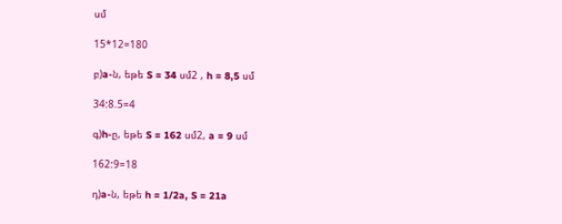սմ

15*12=180

բ)a-ն, եթե S = 34 սմ2 , h = 8,5 սմ

34:8.5=4

գ)h-ը, եթե S = 162 սմ2, a = 9 սմ

162:9=18

դ)a-ն, եթե h = 1/2a, S = 21a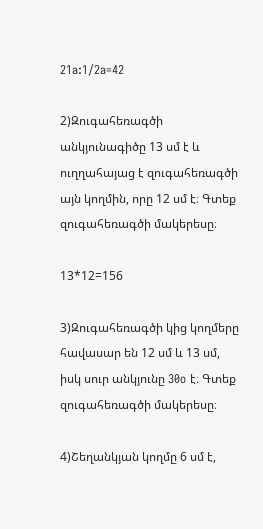21a:1/2a=42

2)Զուգահեռագծի անկյունագիծը 13 սմ է և ուղղահայաց է զուգահեռագծի այն կողմին, որը 12 սմ է։ Գտեք զուգահեռագծի մակերեսը։

13*12=156

3)Զուգահեռագծի կից կողմերը հավասար են 12 սմ և 13 սմ, իսկ սուր անկյունը 30o է։ Գտեք զուգահեռագծի մակերեսը։

4)Շեղանկյան կողմը 6 սմ է,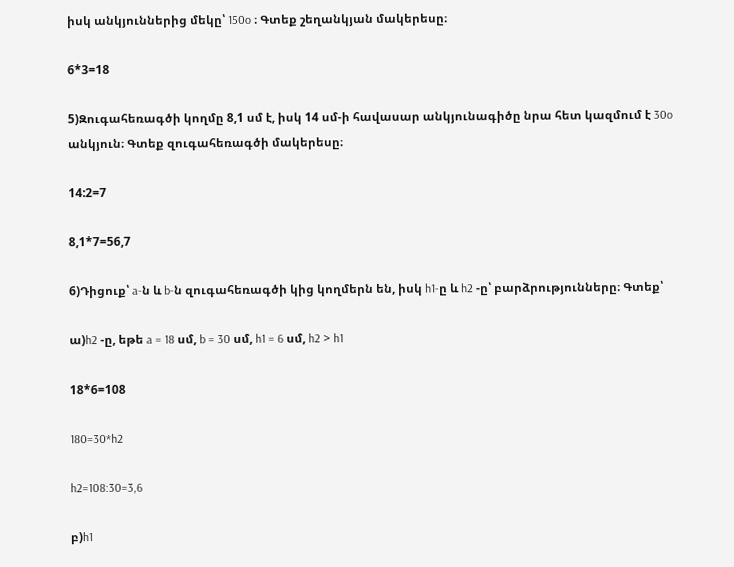իսկ անկյուններից մեկը՝ 150o ։ Գտեք շեղանկյան մակերեսը։

6*3=18

5)Զուգահեռագծի կողմը 8,1 սմ է, իսկ 14 սմ-ի հավասար անկյունագիծը նրա հետ կազմում է 30o անկյուն։ Գտեք զուգահեռագծի մակերեսը։

14:2=7

8,1*7=56,7

6)Դիցուք՝ a-ն և b-ն զուգահեռագծի կից կողմերն են, իսկ h1-ը և h2 -ը՝ բարձրությունները։ Գտեք՝

ա)h2 -ը, եթե a = 18 սմ, b = 30 սմ, h1 = 6 սմ, h2 > h1

18*6=108

180=30*h2

h2=108:30=3,6

բ)h1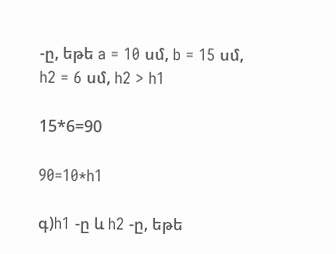-ը, եթե a = 10 սմ, b = 15 սմ, h2 = 6 սմ, h2 > h1

15*6=90

90=10*h1

գ)h1 -ը և h2 -ը, եթե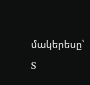մակերեսը՝ S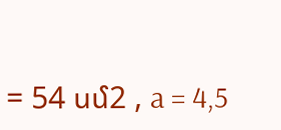= 54 սմ2 , a = 4,5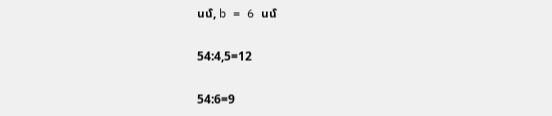սմ, b = 6 սմ

54:4,5=12

54:6=9